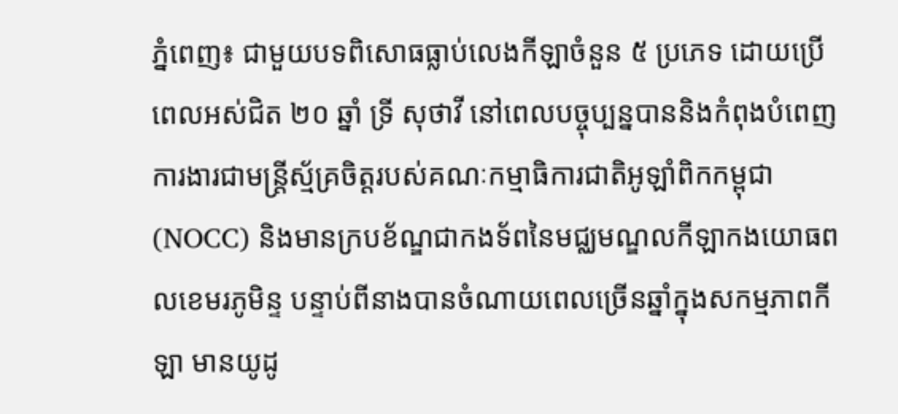ភ្នំពេញ៖ ជាមួយបទពិសោធធ្លាប់លេងកីឡាចំនួន ៥ ប្រភេទ ដោយប្រើពេលអស់ជិត ២០ ឆ្នាំ ទ្រី សុថាវី នៅពេលបច្ចុប្បន្នបាននិងកំពុងបំពេញការងារជាមន្ត្រីស្ម័គ្រចិត្តរបស់គណៈកម្មាធិការជាតិអូឡាំពិកកម្ពុជា (NOCC) និងមានក្របខ័ណ្ឌជាកងទ័ពនៃមជ្ឈមណ្ឌលកីឡាកងយោធពលខេមរភូមិន្ទ បន្ទាប់ពីនាងបានចំណាយពេលច្រើនឆ្នាំក្នុងសកម្មភាពកីឡា មានយូដូ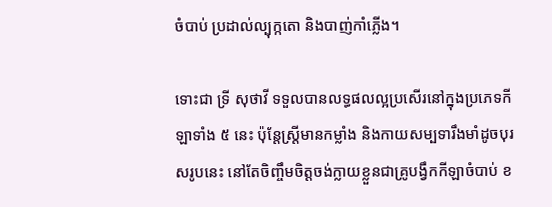ចំបាប់ ប្រដាល់ល្បុក្កតោ និងបាញ់កាំភ្លើង។

ទោះជា ទ្រី សុថាវី ទទួលបានលទ្ធផលល្អប្រសើរនៅក្នុងប្រភេទកីឡាទាំង ៥ នេះ ប៉ុន្តែស្រ្តីមានកម្លាំង និងកាយសម្បទារឹងមាំដូចបុរសរូបនេះ នៅតែចិញ្ចឹមចិត្តចង់ក្លាយខ្លួនជាគ្រូបង្វឹកកីឡាចំបាប់ ខ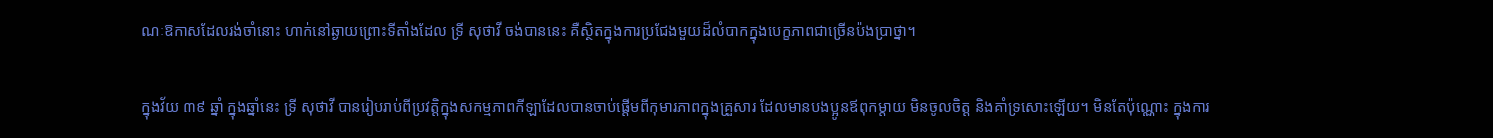ណៈឱកាសដែលរង់ចាំនោះ ហាក់នៅឆ្ងាយព្រោះទីតាំងដែល ទ្រី សុថាវី ចង់បាននេះ គឺស្ថិតក្នុងការប្រជែងមួយដ៏លំបាកក្នុងបេក្ខភាពជាច្រើនប៉ងប្រាថ្នា។

ក្នុងវ័យ ៣៩ ឆ្នាំ ក្នុងឆ្នាំនេះ ទ្រី សុថាវី បានរៀបរាប់ពីប្រវត្តិក្នុងសកម្មភាពកីឡាដែលបានចាប់ផ្តើមពីកុមារភាពក្នុងគ្រួសារ ដែលមានបងប្អូនឪពុកម្តាយ មិនចូលចិត្ត និងគាំទ្រសោះឡើយ។ មិនតែប៉ុណ្ណោះ ក្នុងការ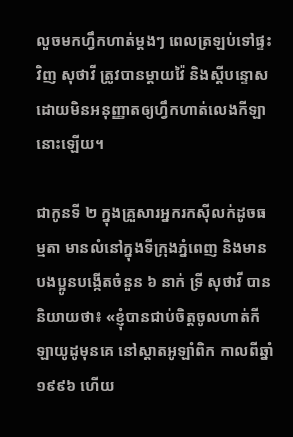លួចមកហ្វឹកហាត់ម្តងៗ ពេលត្រឡប់ទៅផ្ទះវិញ សុថាវី ត្រូវបានម្តាយវ៉ៃ និងស្តីបន្ទោស ដោយមិនអនុញ្ញាតឲ្យហ្វឹកហាត់លេងកីឡានោះឡើយ។

ជាកូនទី ២ ក្នុងគ្រួសារអ្នករកស៊ីលក់ដូចធម្មតា មានលំនៅក្នុងទីក្រុងភ្នំពេញ និងមានបងប្អូនបង្កើតចំនួន ៦ នាក់ ទ្រី សុថាវី បាននិយាយថា៖ «ខ្ញុំបានជាប់ចិត្តចូលហាត់កីឡាយូដូមុនគេ នៅស្តាតអូឡាំពិក កាលពីឆ្នាំ ១៩៩៦ ហើយ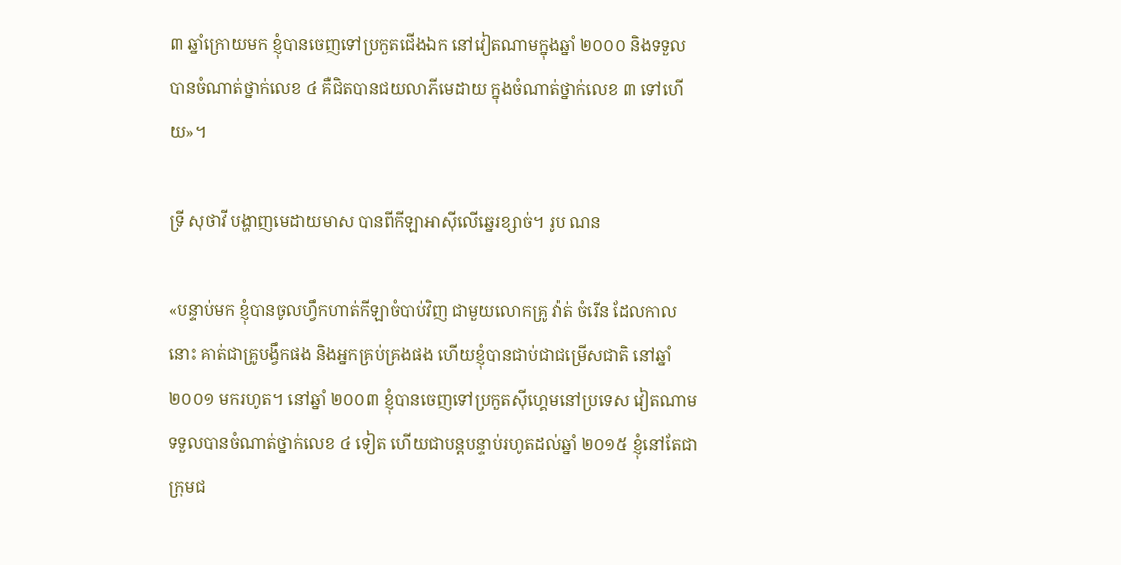៣ ឆ្នាំក្រោយមក ខ្ញុំបានចេញទៅប្រកួតជើងឯក នៅវៀតណាមក្នុងឆ្នាំ ២០០០ និងទទួលបានចំណាត់ថ្នាក់លេខ ៤ គឺជិតបានជយលាភីមេដាយ ក្នុងចំណាត់ថ្នាក់លេខ ៣ ទៅហើយ»។

ទ្រី សុថាវី បង្ហាញមេដាយមាស បានពីកីឡាអាស៊ីលើឆ្នេរខ្សាច់។ រូប ណន

«បន្ទាប់មក ខ្ញុំបានចូលហ្វឹកហាត់កីឡាចំបាប់វិញ ជាមួយលោកគ្រូ វ៉ាត់ ចំរើន ដែលកាលនោះ គាត់ជាគ្រូបង្វឹកផង និងអ្នកគ្រប់គ្រងផង ហើយខ្ញុំបានជាប់ជាជម្រើសជាតិ នៅឆ្នាំ ២០០១ មករហូត។ នៅឆ្នាំ ២០០៣ ខ្ញុំបានចេញទៅប្រកួតស៊ីហ្គេមនៅប្រទេស វៀតណាម ទទួលបានចំណាត់ថ្នាក់លេខ ៤ ទៀត ហើយជាបន្តបន្ទាប់រហូតដល់ឆ្នាំ ២០១៥ ខ្ញុំនៅតែជាក្រុមជ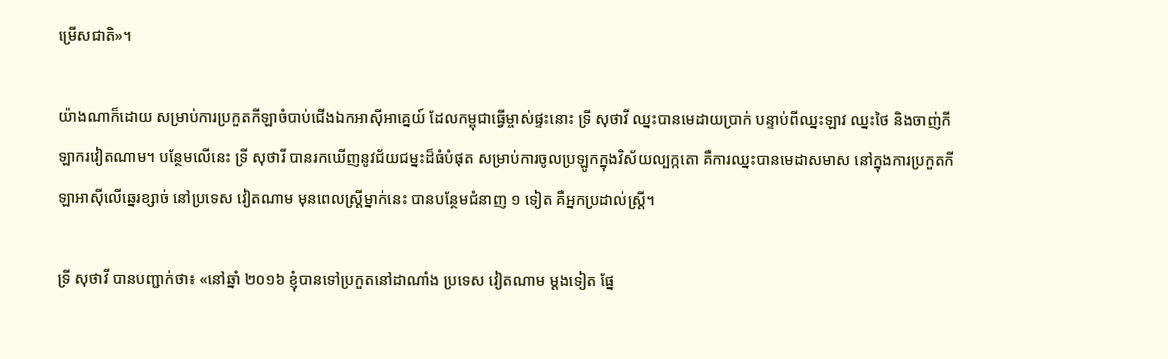ម្រើសជាតិ»។

យ៉ាងណាក៏ដោយ សម្រាប់ការប្រកួតកីឡាចំបាប់ជើងឯកអាស៊ីអាគ្នេយ៍ ដែលកម្ពុជាធ្វើម្ចាស់ផ្ទះនោះ ទ្រី សុថាវី ឈ្នះបានមេដាយប្រាក់ បន្ទាប់ពីឈ្នះឡាវ ឈ្នះថៃ និងចាញ់កីឡាករវៀតណាម។ បន្ថែមលើនេះ ទ្រី សុថារី បានរកឃើញនូវជ័យជម្នះដ៏ធំបំផុត សម្រាប់ការចូលប្រឡូកក្នុងវិស័យល្បក្កតោ គឺការឈ្នះបានមេដាសមាស នៅក្នុងការប្រកួតកីឡាអាស៊ីលើឆ្នេរខ្សាច់ នៅប្រទេស វៀតណាម មុនពេលស្រ្តីម្នាក់នេះ បានបន្ថែមជំនាញ ១ ទៀត គឺអ្នកប្រដាល់ស្រ្តី។

ទ្រី សុថាវី បានបញ្ជាក់ថា៖ «នៅឆ្នាំ ២០១៦ ខ្ញុំបានទៅប្រកួតនៅដាណាំង ប្រទេស វៀតណាម ម្តងទៀត ផ្នែ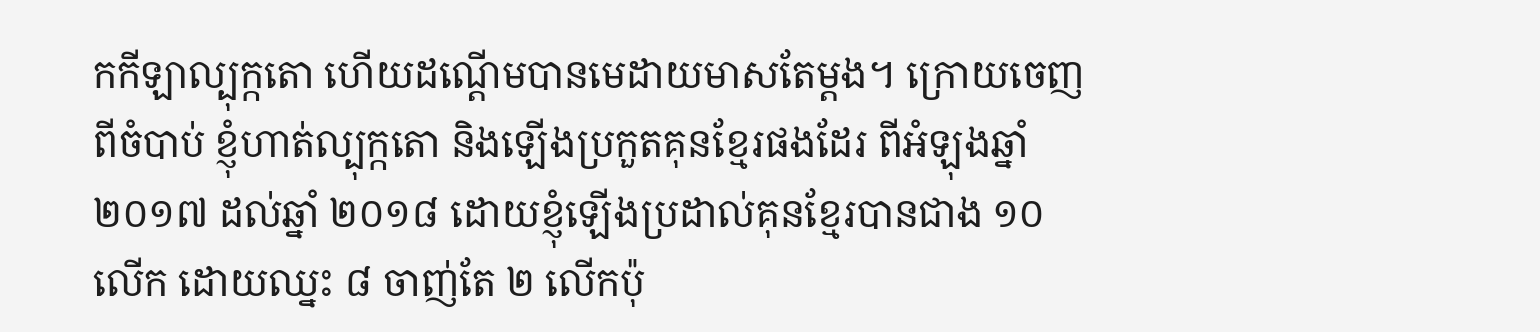កកីឡាល្បុក្កតោ ហើយដណ្តើមបានមេដាយមាសតែម្តង។ ក្រោយចេញពីចំបាប់ ខ្ញុំហាត់ល្បុក្កតោ និងឡើងប្រកួតគុនខ្មែរផងដែរ ពីអំឡុងឆ្នាំ ២០១៧ ដល់ឆ្នាំ ២០១៨ ដោយខ្ញុំឡើងប្រដាល់គុនខ្មែរបានជាង ១០ លើក ដោយឈ្នះ ៨ ចាញ់តែ ២ លើកប៉ុ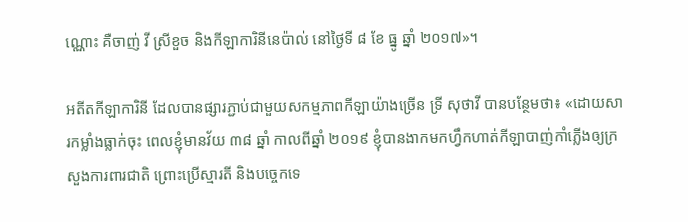ណ្ណោះ គឺចាញ់ វី ស្រីខួច និងកីឡាការិនីនេប៉ាល់ នៅថ្ងៃទី ៨ ខែ ធ្នូ ឆ្នាំ ២០១៧»។

អតីតកីឡាការិនី ដែលបានផ្សារភ្ជាប់ជាមួយសកម្មភាពកីឡាយ៉ាងច្រើន ទ្រី សុថាវី បានបន្ថែមថា៖ «ដោយសារកម្លាំងធ្លាក់ចុះ ពេលខ្ញុំមានវ័យ ៣៨ ឆ្នាំ កាលពីឆ្នាំ ២០១៩ ខ្ញុំបានងាកមកហ្វឹកហាត់កីឡាបាញ់កាំភ្លើងឲ្យក្រសួងការពារជាតិ ព្រោះប្រើស្មារតី និងបច្ចេកទេ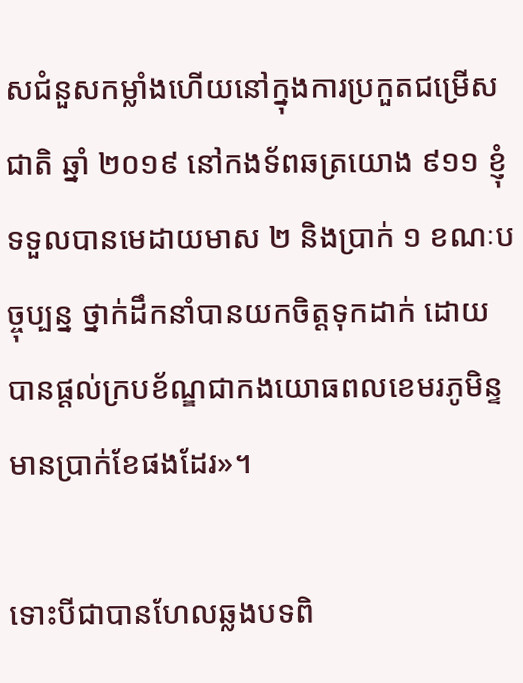សជំនួសកម្លាំងហើយនៅក្នុងការប្រកួតជម្រើសជាតិ ឆ្នាំ ២០១៩ នៅកងទ័ពឆត្រយោង ៩១១ ខ្ញុំទទួលបានមេដាយមាស ២ និងប្រាក់ ១ ខណៈបច្ចុប្បន្ន ថ្នាក់ដឹកនាំបានយកចិត្តទុកដាក់ ដោយបានផ្តល់ក្របខ័ណ្ឌជាកងយោធពលខេមរភូមិន្ទមានប្រាក់ខែផងដែរ»។

ទោះបីជាបានហែលឆ្លងបទពិ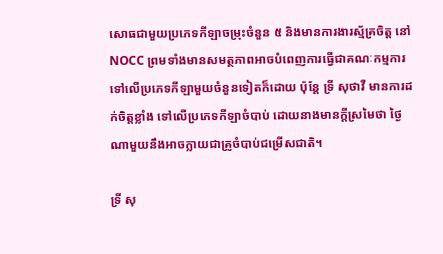សោធជាមួយប្រភេទកីឡាចម្រុះចំនួន ៥ និងមានការងារស្ម័គ្រចិត្ត នៅ NOCC ព្រមទាំងមានសមត្ថភាពអាចបំពេញការធ្វើជាគណៈកម្មការទៅលើប្រភេទកីឡាមួយចំនួនទៀតក៏ដោយ ប៉ុន្តែ ទ្រី សុថាវី មានការដក់ចិត្តខ្លាំង ទៅលើប្រភេទកីឡាចំបាប់ ដោយនាងមានក្តីស្រមៃថា ថ្ងៃណាមួយនឹងអាចក្លាយជាគ្រូចំបាប់ជម្រើសជាតិ។

ទ្រី សុ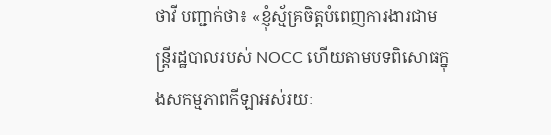ថាវី បញ្ជាក់ថា៖ «ខ្ញុំស្ម័គ្រចិត្តបំពេញការងារជាមន្ត្រីរដ្ឋបាលរបស់ NOCC ហើយតាមបទពិសោធក្នុងសកម្មភាពកីឡាអស់រយៈ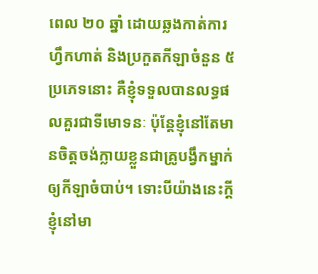ពេល ២០ ឆ្នាំ ដោយឆ្លងកាត់ការហ្វឹកហាត់ និងប្រកួតកីឡាចំនួន ៥ ប្រភេទនោះ គឺខ្ញុំទទួលបានលទ្ធផលគួរជាទីមោទនៈ ប៉ុន្តែខ្ញុំនៅតែមានចិត្តចង់ក្លាយខ្លួនជាគ្រូបង្វឹកម្នាក់ឲ្យកីឡាចំបាប់។ ទោះបីយ៉ាងនេះក្តី ខ្ញុំនៅមា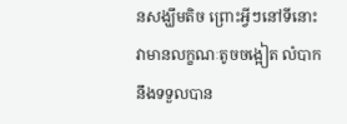នសង្ឃឹមតិច ព្រោះអ្វីៗនៅទីនោះ វាមានលក្ខណៈតូចចង្អៀត លំបាកនឹងទទួលបាន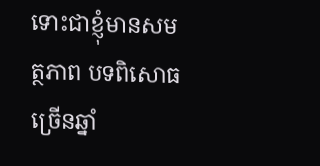ទោះជាខ្ញុំមានសមត្ថភាព បទពិសោធច្រើនឆ្នាំ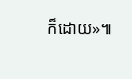ក៏ដោយ»៕